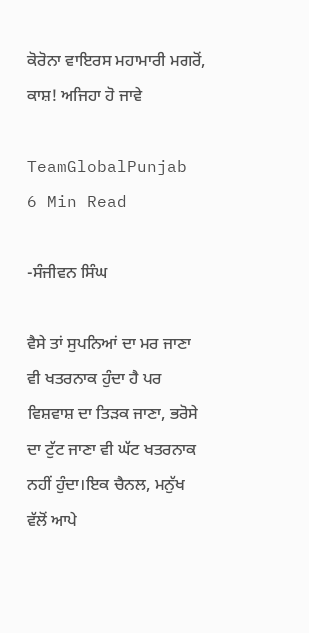ਕੋਰੋਨਾ ਵਾਇਰਸ ਮਹਾਮਾਰੀ ਮਗਰੋਂ, ਕਾਸ਼! ਅਜਿਹਾ ਹੋ ਜਾਵੇ

TeamGlobalPunjab
6 Min Read

-ਸੰਜੀਵਨ ਸਿੰਘ

ਵੈਸੇ ਤਾਂ ਸੁਪਨਿਆਂ ਦਾ ਮਰ ਜਾਣਾ ਵੀ ਖਤਰਨਾਕ ਹੁੰਦਾ ਹੈ ਪਰ ਵਿਸ਼ਵਾਸ਼ ਦਾ ਤਿੜਕ ਜਾਣਾ, ਭਰੋਸੇ ਦਾ ਟੁੱਟ ਜਾਣਾ ਵੀ ਘੱਟ ਖਤਰਨਾਕ ਨਹੀਂ ਹੁੰਦਾ।ਇਕ ਚੈਨਲ, ਮਨੁੱਖ ਵੱਲੋਂ ਆਪੇ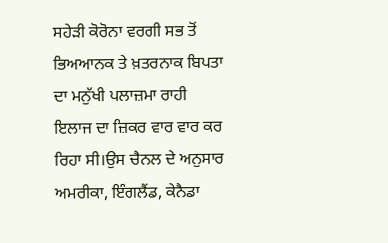ਸਹੇੜੀ ਕੋਰੋਨਾ ਵਰਗੀ ਸਭ ਤੋਂ ਭਿਅਆਨਕ ਤੇ ਖ਼ਤਰਨਾਕ ਬਿਪਤਾ ਦਾ ਮਨੁੱਖੀ ਪਲਾਜ਼ਮਾ ਰਾਹੀ ਇਲਾਜ ਦਾ ਜ਼ਿਕਰ ਵਾਰ ਵਾਰ ਕਰ ਰਿਹਾ ਸੀ।ਉਸ ਚੈਨਲ ਦੇ ਅਨੁਸਾਰ ਅਮਰੀਕਾ, ਇੰਗਲੈਂਡ, ਕੇਨੈਡਾ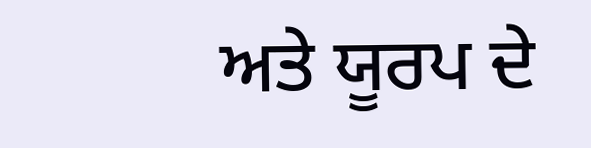ਅਤੇ ਯੂਰਪ ਦੇ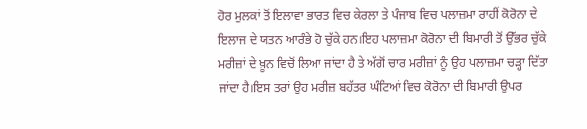ਹੋਰ ਮੁਲਕਾਂ ਤੋਂ ਇਲਾਵਾ ਭਾਰਤ ਵਿਚ ਕੇਰਲਾ ਤੇ ਪੰਜਾਬ ਵਿਚ ਪਲਾਜ਼ਮਾ ਰਾਹੀਂ ਕੋਰੋਨਾ ਦੇ ਇਲਾਜ ਦੇ ਯਤਨ ਆਰੰਭੇ ਹੋ ਚੁੱਕੇ ਹਨ।ਇਹ ਪਲਾਜ਼ਮਾ ਕੋਰੋਨਾ ਦੀ ਬਿਮਾਰੀ ਤੋਂ ਉੱਭਰ ਚੁੱਕੇ ਮਰੀਜ਼ਾਂ ਦੇ ਖ਼ੂਨ ਵਿਚੋਂ ਲਿਆ ਜਾਂਦਾ ਹੈ ਤੇ ਅੱਗੋਂ ਚਾਰ ਮਰੀਜ਼ਾਂ ਨੂੰ ਉਹ ਪਲਾਜ਼ਮਾ ਚੜ੍ਹਾ ਦਿੱਤਾ ਜਾਂਦਾ ਹੈ।ਇਸ ਤਰਾਂ ਉਹ ਮਰੀਜ਼ ਬਹੱਤਰ ਘੰਟਿਆਂ ਵਿਚ ਕੋਰੋਨਾ ਦੀ ਬਿਮਾਰੀ ਉਪਰ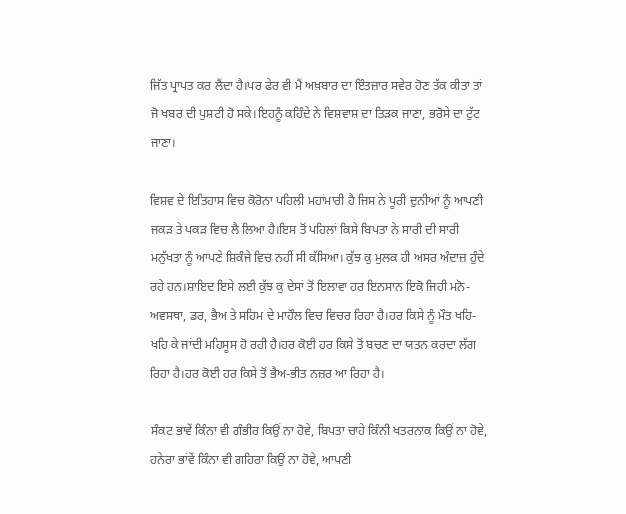ਜਿੱਤ ਪ੍ਰਾਪਤ ਕਰ ਲੈਂਦਾ ਹੈ।ਪਰ ਫੇਰ ਵੀ ਮੈਂ ਅਖ਼ਬਾਰ ਦਾ ਇੰਤਜ਼ਾਰ ਸਵੇਰ ਹੋਣ ਤੱਕ ਕੀਤਾ ਤਾਂ ਜੋ ਖਬਰ ਦੀ ਪੁਸ਼ਟੀ ਹੋ ਸਕੇ।ਇਹਨੂੰ ਕਹਿੰਦੇ ਨੇ ਵਿਸ਼ਵਾਸ਼ ਦਾ ਤਿੜਕ ਜਾਣਾ, ਭਰੋਸੇ ਦਾ ਟੁੱਟ ਜਾਣਾ।

ਵਿਸ਼ਵ ਦੇ ਇਤਿਹਾਸ ਵਿਚ ਕੋਰੋਨਾ ਪਹਿਲੀ ਮਹਾਂਮਾਰੀ ਹੈ ਜਿਸ ਨੇ ਪੂਰੀ ਦੁਨੀਆਂ ਨੂੰ ਆਪਣੀ ਜਕੜ ਤੇ ਪਕੜ ਵਿਚ ਲੈ ਲਿਆ ਹੈ।ਇਸ ਤੋਂ ਪਹਿਲਾਂ ਕਿਸੇ ਬਿਪਤਾ ਨੇ ਸਾਰੀ ਦੀ ਸਾਰੀ ਮਨੁੱਖਤਾ ਨੂੰ ਆਪਣੇ ਸ਼ਿਕੰਜੇ ਵਿਚ ਨਹੀਂ ਸੀ ਕੱਸਿਆ। ਕੁੱਝ ਕੁ ਮੁਲਕ ਹੀ ਅਸਰ ਅੰਦਾਜ਼ ਹੁੰਦੇ ਰਹੇ ਹਨ।ਸ਼ਾਇਦ ਇਸੇ ਲਈ ਕੁੱਝ ਕੁ ਦੇਸਾਂ ਤੋਂ ਇਲਾਵਾ ਹਰ ਇਨਸਾਨ ਇਕੋ ਜਿਹੀ ਮਨੋ-ਅਵਸਥਾ, ਡਰ, ਭੈਅ ਤੇ ਸਹਿਮ ਦੇ ਮਾਹੌਲ ਵਿਚ ਵਿਚਰ ਰਿਹਾ ਹੈ।ਹਰ ਕਿਸੇ ਨੂੰ ਮੌਤ ਖਹਿ-ਖਹਿ ਕੇ ਜਾਂਦੀ ਮਹਿਸੂਸ ਹੋ ਰਹੀ ਹੈ।ਹਰ ਕੋਈ ਹਰ ਕਿਸੇ ਤੋਂ ਬਚਣ ਦਾ ਯਤਨ ਕਰਦਾ ਲੱਗ ਰਿਹਾ ਹੈ।ਹਰ ਕੋਈ ਹਰ ਕਿਸੇ ਤੋਂ ਭੈਅ-ਭੀਤ ਨਜ਼ਰ ਆ ਰਿਹਾ ਹੈ।

ਸੰਕਟ ਭਾਵੇਂ ਕਿੰਨਾ ਵੀ ਗੰਭੀਰ ਕਿਉਂ ਨਾ ਹੋਵੇ, ਬਿਪਤਾ ਚਾਹੇ ਕਿੰਨੀ ਖਤਰਨਾਕ ਕਿਉਂ ਨਾ ਹੋਵੇ, ਹਨੇਰਾ ਭਾਂਵੇਂ ਕਿੰਨਾ ਵੀ ਗਹਿਰਾ ਕਿਉਂ ਨਾ ਹੋਵੇ, ਆਪਣੀ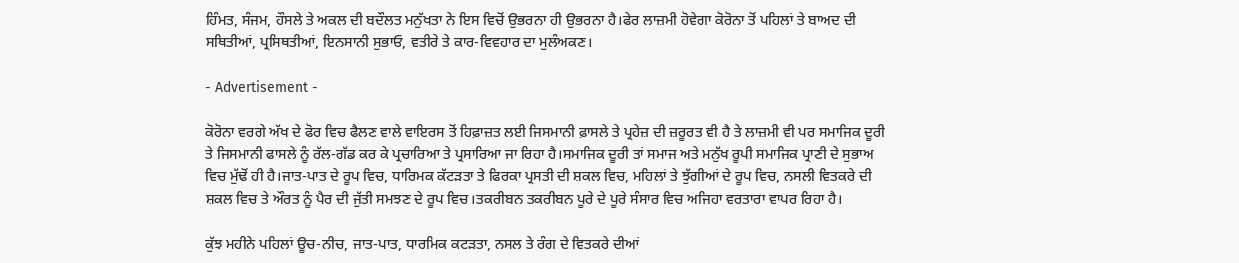ਹਿੰਮਤ, ਸੰਜਮ, ਹੌਸਲੇ ਤੇ ਅਕਲ ਦੀ ਬਦੌਲਤ ਮਨੁੱਖਤਾ ਨੇ ਇਸ ਵਿਚੋਂ ਉਭਰਨਾ ਹੀ ਉਭਰਨਾ ਹੈ।ਫੇਰ ਲਾਜ਼ਮੀ ਹੋਵੇਗਾ ਕੋਰੋਨਾ ਤੋਂ ਪਹਿਲਾਂ ਤੇ ਬਾਅਦ ਦੀ ਸਥਿਤੀਆਂ, ਪ੍ਰਸਿਥਤੀਆਂ, ਇਨਸਾਨੀ ਸੁਭਾਓ, ਵਤੀਰੇ ਤੇ ਕਾਰ-ਵਿਵਹਾਰ ਦਾ ਮੁਲੰਅਕਣ।

- Advertisement -

ਕੋਰੋਨਾ ਵਰਗੇ ਅੱਖ ਦੇ ਫੋਰ ਵਿਚ ਫੈਲਣ ਵਾਲੇ ਵਾਇਰਸ ਤੋਂ ਹਿਫ਼ਾਜ਼ਤ ਲਈ ਜਿਸਮਾਨੀ ਫ਼ਾਸਲੇ ਤੇ ਪ੍ਰਹੇਜ਼ ਦੀ ਜ਼ਰੂਰਤ ਵੀ ਹੈ ਤੇ ਲਾਜ਼ਮੀ ਵੀ ਪਰ ਸਮਾਜਿਕ ਦੂਰੀ ਤੇ ਜਿਸਮਾਨੀ ਫਾਸਲੇ ਨੂੰ ਰੱਲ-ਗੱਡ ਕਰ ਕੇ ਪ੍ਰਚਾਰਿਆ ਤੇ ਪ੍ਰਸਾਰਿਆ ਜਾ ਰਿਹਾ ਹੈ।ਸਮਾਜਿਕ ਦੂਰੀ ਤਾਂ ਸਮਾਜ ਅਤੇ ਮਨੁੱਖ ਰੂਪੀ ਸਮਾਜਿਕ ਪ੍ਰਾਣੀ ਦੇ ਸੁਭਾਅ ਵਿਚ ਮੁੱਢੋਂ ਹੀ ਹੈ।ਜਾਤ-ਪਾਤ ਦੇ ਰੂਪ ਵਿਚ, ਧਾਰਿਮਕ ਕੱਟੜਤਾ ਤੇ ਫਿਰਕਾ ਪ੍ਰਸਤੀ ਦੀ ਸ਼ਕਲ ਵਿਚ, ਮਹਿਲਾਂ ਤੇ ਝੁੱਗੀਆਂ ਦੇ ਰੂਪ ਵਿਚ, ਨਸਲੀ ਵਿਤਕਰੇ ਦੀ ਸ਼ਕਲ ਵਿਚ ਤੇ ਔਰਤ ਨੂੰ ਪੈਰ ਦੀ ਜੁੱਤੀ ਸਮਝਣ ਦੇ ਰੂਪ ਵਿਚ।ਤਕਰੀਬਨ ਤਕਰੀਬਨ ਪੂਰੇ ਦੇ ਪੂਰੇ ਸੰਸਾਰ ਵਿਚ ਅਜਿਹਾ ਵਰਤਾਰਾ ਵਾਪਰ ਰਿਹਾ ਹੈ।

ਕੁੱਝ ਮਹੀਨੇ ਪਹਿਲਾਂ ਊਚ-ਨੀਚ, ਜਾਤ-ਪਾਤ, ਧਾਰਮਿਕ ਕਟੜਤਾ, ਨਸਲ ਤੇ ਰੰਗ ਦੇ ਵਿਤਕਰੇ ਦੀਆਂ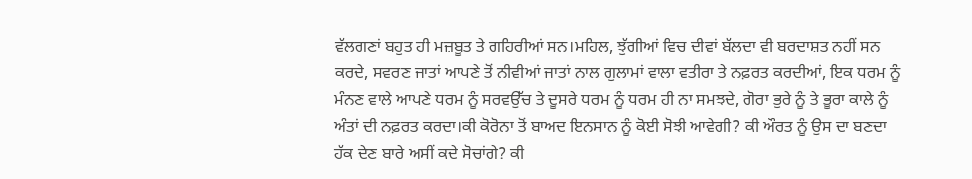ਵੱਲਗਣਾਂ ਬਹੁਤ ਹੀ ਮਜ਼ਬੂਤ ਤੇ ਗਹਿਰੀਆਂ ਸਨ।ਮਹਿਲ, ਝੁੱਗੀਆਂ ਵਿਚ ਦੀਵਾਂ ਬੱਲਦਾ ਵੀ ਬਰਦਾਸ਼ਤ ਨਹੀਂ ਸਨ ਕਰਦੇ, ਸਵਰਣ ਜਾਤਾਂ ਆਪਣੇ ਤੋਂ ਨੀਵੀਆਂ ਜਾਤਾਂ ਨਾਲ ਗੁਲਾਮਾਂ ਵਾਲਾ ਵਤੀਰਾ ਤੇ ਨਫ਼ਰਤ ਕਰਦੀਆਂ, ਇਕ ਧਰਮ ਨੂੰ ਮੰਨਣ ਵਾਲੇ ਆਪਣੇ ਧਰਮ ਨੂੰ ਸਰਵਉੱਚ ਤੇ ਦੂਸਰੇ ਧਰਮ ਨੂੰ ਧਰਮ ਹੀ ਨਾ ਸਮਝਦੇ, ਗੋਰਾ ਭੁਰੇ ਨੂੰ ਤੇ ਭੂਰਾ ਕਾਲੇ ਨੂੰ ਅੰਤਾਂ ਦੀ ਨਫ਼ਰਤ ਕਰਦਾ।ਕੀ ਕੋਰੋਨਾ ਤੋਂ ਬਾਅਦ ਇਨਸਾਨ ਨੂੰ ਕੋਈ ਸੋਝੀ ਆਵੇਗੀ? ਕੀ ਔਰਤ ਨੂੰ ਉਸ ਦਾ ਬਣਦਾ ਹੱਕ ਦੇਣ ਬਾਰੇ ਅਸੀਂ ਕਦੇ ਸੋਚਾਂਗੇ? ਕੀ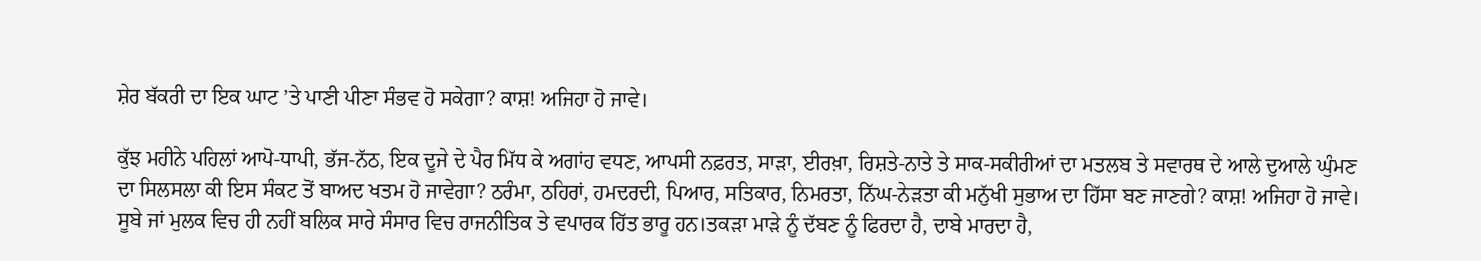ਸ਼ੇਰ ਬੱਕਰੀ ਦਾ ਇਕ ਘਾਟ ’ਤੇ ਪਾਣੀ ਪੀਣਾ ਸੰਭਵ ਹੋ ਸਕੇਗਾ? ਕਾਸ਼! ਅਜਿਹਾ ਹੋ ਜਾਵੇ।

ਕੁੱਝ ਮਹੀਨੇ ਪਹਿਲਾਂ ਆਪੋ-ਧਾਪੀ, ਭੱਜ-ਨੱਠ, ਇਕ ਦੂਜੇ ਦੇ ਪੈਰ ਮਿੱਧ ਕੇ ਅਗਾਂਹ ਵਧਣ, ਆਪਸੀ ਨਫ਼ਰਤ, ਸਾੜਾ, ਈਰਖ਼ਾ, ਰਿਸ਼ਤੇ-ਨਾਤੇ ਤੇ ਸਾਕ-ਸਕੀਰੀਆਂ ਦਾ ਮਤਲਬ ਤੇ ਸਵਾਰਥ ਦੇ ਆਲੇ ਦੁਆਲੇ ਘੁੰਮਣ ਦਾ ਸਿਲਸਲਾ ਕੀ ਇਸ ਸੰਕਟ ਤੋਂ ਬਾਅਦ ਖਤਮ ਹੋ ਜਾਵੇਗਾ? ਠਰੰਮਾ, ਠਹਿਰਾਂ, ਹਮਦਰਦੀ, ਪਿਆਰ, ਸਤਿਕਾਰ, ਨਿਮਰਤਾ, ਨਿੱਘ-ਨੇੜਤਾ ਕੀ ਮਨੁੱਖੀ ਸੁਭਾਅ ਦਾ ਹਿੱਸਾ ਬਣ ਜਾਣਗੇ? ਕਾਸ਼! ਅਜਿਹਾ ਹੋ ਜਾਵੇ।
ਸੂਬੇ ਜਾਂ ਮੁਲਕ ਵਿਚ ਹੀ ਨਹੀਂ ਬਲਿਕ ਸਾਰੇ ਸੰਸਾਰ ਵਿਚ ਰਾਜਨੀਤਿਕ ਤੇ ਵਪਾਰਕ ਹਿੱਤ ਭਾਰੂ ਹਨ।ਤਕੜਾ ਮਾੜੇ ਨੂੰ ਦੱਬਣ ਨੂੰ ਫਿਰਦਾ ਹੈ, ਦਾਬੇ ਮਾਰਦਾ ਹੈ,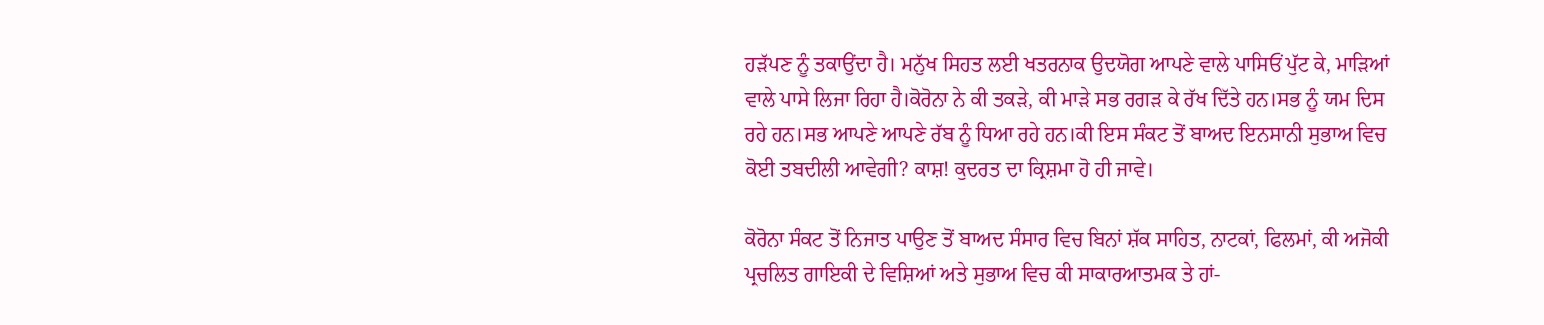ਹੜੱਪਣ ਨੂੰ ਤਕਾਉਂਦਾ ਹੈ। ਮਨੁੱਖ ਸਿਹਤ ਲਈ ਖਤਰਨਾਕ ਉਦਯੋਗ ਆਪਣੇ ਵਾਲੇ ਪਾਸਿਓਂ ਪੁੱਟ ਕੇ, ਮਾੜਿਆਂ ਵਾਲੇ ਪਾਸੇ ਲਿਜਾ ਰਿਹਾ ਹੈ।ਕੋਰੋਨਾ ਨੇ ਕੀ ਤਕੜੇ, ਕੀ ਮਾੜੇ ਸਭ ਰਗੜ ਕੇ ਰੱਖ ਦਿੱਤੇ ਹਨ।ਸਭ ਨੂੰ ਯਮ ਦਿਸ ਰਹੇ ਹਨ।ਸਭ ਆਪਣੇ ਆਪਣੇ ਰੱਬ ਨੂੰ ਧਿਆ ਰਹੇ ਹਨ।ਕੀ ਇਸ ਸੰਕਟ ਤੋਂ ਬਾਅਦ ਇਨਸਾਨੀ ਸੁਭਾਅ ਵਿਚ ਕੋਈ ਤਬਦੀਲੀ ਆਵੇਗੀ? ਕਾਸ਼! ਕੁਦਰਤ ਦਾ ਕ੍ਰਿਸ਼ਮਾ ਹੋ ਹੀ ਜਾਵੇ।

ਕੋਰੋਨਾ ਸੰਕਟ ਤੋਂ ਨਿਜਾਤ ਪਾਉਣ ਤੋਂ ਬਾਅਦ ਸੰਸਾਰ ਵਿਚ ਬਿਨਾਂ ਸ਼ੱਕ ਸਾਹਿਤ, ਨਾਟਕਾਂ, ਫਿਲਮਾਂ, ਕੀ ਅਜੋਕੀ ਪ੍ਰਚਲਿਤ ਗਾਇਕੀ ਦੇ ਵਿਸ਼ਿਆਂ ਅਤੇ ਸੁਭਾਅ ਵਿਚ ਕੀ ਸਾਕਾਰਆਤਮਕ ਤੇ ਹਾਂ-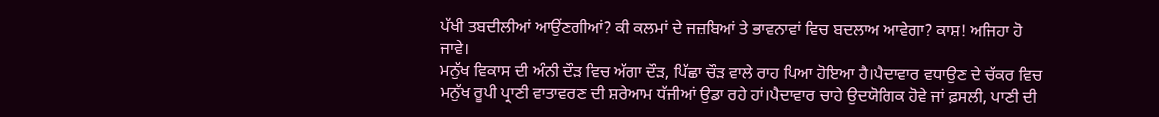ਪੱਖੀ ਤਬਦੀਲੀਆਂ ਆਉਂਣਗੀਆਂ? ਕੀ ਕਲਮਾਂ ਦੇ ਜਜ਼ਬਿਆਂ ਤੇ ਭਾਵਨਾਵਾਂ ਵਿਚ ਬਦਲਾਅ ਆਵੇਗਾ? ਕਾਸ਼! ਅਜਿਹਾ ਹੋ ਜਾਵੇ।
ਮਨੁੱਖ ਵਿਕਾਸ ਦੀ ਅੰਨੀ ਦੌੜ ਵਿਚ ਅੱਗਾ ਦੌੜ, ਪਿੱਛਾ ਚੌੜ ਵਾਲੇ ਰਾਹ ਪਿਆ ਹੋਇਆ ਹੈ।ਪੈਦਾਵਾਰ ਵਧਾਉਣ ਦੇ ਚੱਕਰ ਵਿਚ ਮਨੁੱਖ ਰੂਪੀ ਪ੍ਰਾਣੀ ਵਾਤਾਵਰਣ ਦੀ ਸ਼ਰੇਆਮ ਧੱਜੀਆਂ ਉਡਾ ਰਹੇ ਹਾਂ।ਪੈਦਾਵਾਰ ਚਾਹੇ ਉਦਯੋਗਿਕ ਹੋਵੇ ਜਾਂ ਫ਼ਸਲੀ, ਪਾਣੀ ਦੀ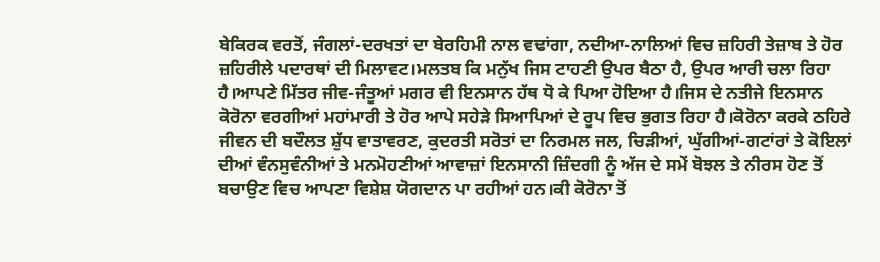ਬੇਕਿਰਕ ਵਰਤੋਂ, ਜੰਗਲਾਂ-ਦਰਖਤਾਂ ਦਾ ਬੇਰਹਿਮੀ ਨਾਲ ਵਢਾਂਗਾ, ਨਦੀਆ-ਨਾਲਿਆਂ ਵਿਚ ਜ਼ਹਿਰੀ ਤੇਜ਼ਾਬ ਤੇ ਹੋਰ ਜ਼ਹਿਰੀਲੇ ਪਦਾਰਥਾਂ ਦੀ ਮਿਲਾਵਟ।ਮਲਤਬ ਕਿ ਮਨੁੱਖ ਜਿਸ ਟਾਹਣੀ ਉਪਰ ਬੈਠਾ ਹੈ, ਉਪਰ ਆਰੀ ਚਲਾ ਰਿਹਾ ਹੈ।ਆਪਣੇ ਮਿੱਤਰ ਜੀਵ-ਜੰਤੂਆਂ ਮਗਰ ਵੀ ਇਨਸਾਨ ਹੱਥ ਧੋ ਕੇ ਪਿਆ ਹੋਇਆ ਹੈ।ਜਿਸ ਦੇ ਨਤੀਜੇ ਇਨਸਾਨ ਕੋਰੋਨਾ ਵਰਗੀਆਂ ਮਹਾਂਮਾਰੀ ਤੇ ਹੋਰ ਆਪੇ ਸਹੇੜੇ ਸਿਆਪਿਆਂ ਦੇ ਰੂਪ ਵਿਚ ਭੁਗਤ ਰਿਹਾ ਹੈ।ਕੋਰੋਨਾ ਕਰਕੇ ਠਹਿਰੇ ਜੀਵਨ ਦੀ ਬਦੌਲਤ ਸ਼ੁੱਧ ਵਾਤਾਵਰਣ, ਕੁਦਰਤੀ ਸਰੋਤਾਂ ਦਾ ਨਿਰਮਲ ਜਲ, ਚਿੜੀਆਂ, ਘੁੱਗੀਆਂ-ਗਟਾਂਰਾਂ ਤੇ ਕੋਇਲਾਂ ਦੀਆਂ ਵੰਨਸੁਵੰਨੀਆਂ ਤੇ ਮਨਮੋਹਣੀਆਂ ਆਵਾਜ਼ਾਂ ਇਨਸਾਨੀ ਜ਼ਿੰਦਗੀ ਨੂੰ ਅੱਜ ਦੇ ਸਮੇਂ ਬੋਝਲ ਤੇ ਨੀਰਸ ਹੋਣ ਤੋਂ ਬਚਾਉਣ ਵਿਚ ਆਪਣਾ ਵਿਸ਼ੇਸ਼ ਯੋਗਦਾਨ ਪਾ ਰਹੀਆਂ ਹਨ।ਕੀ ਕੋਰੋਨਾ ਤੋਂ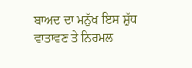ਬਾਅਦ ਦਾ ਮਨੁੱਖ ਇਸ ਸ਼ੁੱਧ ਵਾਤਾਵਣ ਤੇ ਨਿਰਮਲ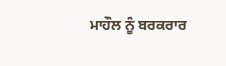ਮਾਹੌਲ ਨੂੰ ਬਰਕਰਾਰ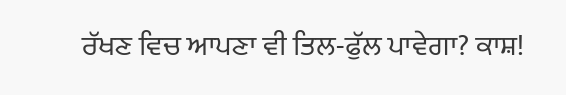ਰੱਖਣ ਵਿਚ ਆਪਣਾ ਵੀ ਤਿਲ-ਫੁੱਲ ਪਾਵੇਗਾ? ਕਾਸ਼!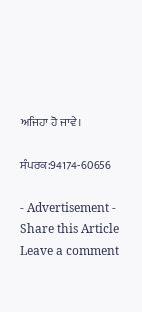ਅਜਿਹਾ ਹੋ ਜਾਵੇ।

ਸੰਪਰਕ:94174-60656

- Advertisement -
Share this Article
Leave a comment